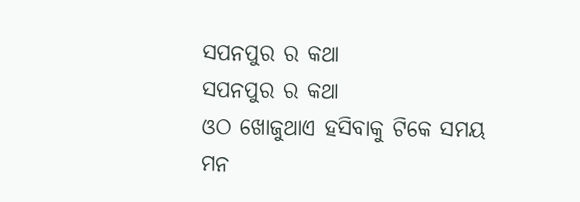ସପନପୁର ର କଥା
ସପନପୁର ର କଥା
ଓଠ ଖୋଜୁଥାଏ ହସିବାକୁ ଟିକେ ସମୟ
ମନ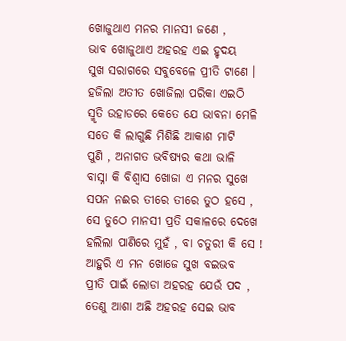ଖୋଜୁଥାଏ ମନର ମାନସୀ ଜଣେ ,
ଭାବ ଖୋଜୁଥାଏ ଅହରହ ଏଇ ହୃଦୟ
ସୁଖ ସରାଗରେ ସବୁବେଳେ ପ୍ରୀତି ଟାଣେ ।
ହଜିଲା ଅତୀତ ଖୋଜିଲା ପରିକା ଏଇଠି
ସ୍ମୃତି ଉହାଡରେ କେତେ ଯେ ଭାବନା ମେଳି
ସତେ କି ଲାଗୁଛି ମିଶିଛି ଆକାଶ ମାଟି
ପୁଣି , ଅନାଗତ ଭବିଷ୍ଯର କଥା ଭାଳି
ବାସ୍ନା କି ବିଶ୍ବାସ ଖୋଜା ଏ ମନର ସୁଖେ
ସପନ ନଈର ତୀରେ ତୀରେ ତୁଠ ହସେ ,
ସେ ତୁଠେ ମାନସୀ ପ୍ରତି ସକାଳରେ ଦେଖେ
ହଲିଲା ପାଣିରେ ମୁହଁ , ବା ଚତୁରୀ କି ସେ !
ଆହୁରି ଏ ମନ ଖୋଜେ ସୁଖ ବଇଭବ
ପ୍ରୀତି ପାଇଁ ଲୋଡା ଅହରହ ଯେଉଁ ପଦ ,
ତେଣୁ ଆଶା ଅଛି ଅହରହ ସେଇ ଭାବ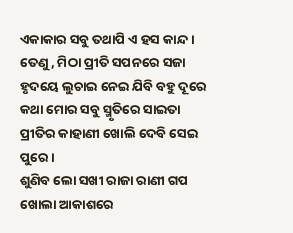ଏକାକାର ସବୁ ତଥାପି ଏ ହସ କାନ୍ଦ ।
ତେଣୁ , ମିଠା ପ୍ରୀତି ସପନରେ ସଜା
ହୃଦୟେ ଲୁଚାଇ ନେଇ ଯିବି ବହୁ ଦୂରେ
କଥା ମୋର ସବୁ ସ୍ମୃତିରେ ସାଇତା
ପ୍ରୀତିର କାହାଣୀ ଖୋଲି ଦେବି ସେଇ ପୁରେ ।
ଶୁଣିବ ଲୋ ସଖୀ ରାଜା ରାଣୀ ଗପ
ଖୋଲା ଆକାଶରେ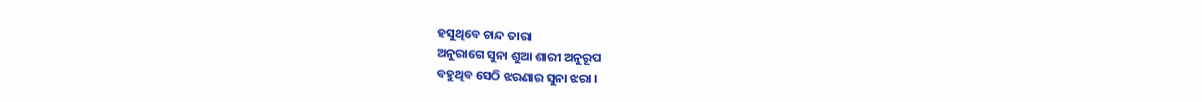ହସୁଥିବେ ଚାନ୍ଦ ତାରା
ଅନୁରାଗେ ସୁନା ଶୁଆ ଶାରୀ ଅନୁରୂପ
ବହୁଥିବ ସେଠି ଝରଣାର ସୁନା ଝରା ।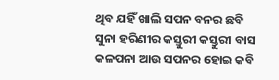ଥିବ ଯହିଁ ଖାଲି ସପନ ବନର ଛବି
ସୁନା ହରିଣୀର କସ୍ତୁରୀ କସ୍ତୁରୀ ବାସ
କଳପନା ଆଉ ସପନର ହୋଇ କବି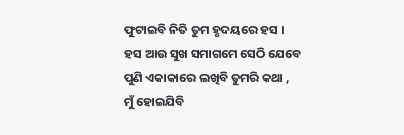ଫୁଟାଇବି ନିତି ତୁମ ହୃଦୟରେ ହସ ।
ହସ ଆଉ ସୁଖ ସମାଗମେ ସେଠି ଯେବେ
ପୁଣି ଏକାକାରେ ଲଖିବି ତୁମରି କଥା ,
ମୁଁ ହୋଇଯିବି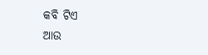କବି ଟିଏ
ଆଉ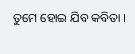ତୁମେ ହୋଇ ଯିବ କବିତା ।